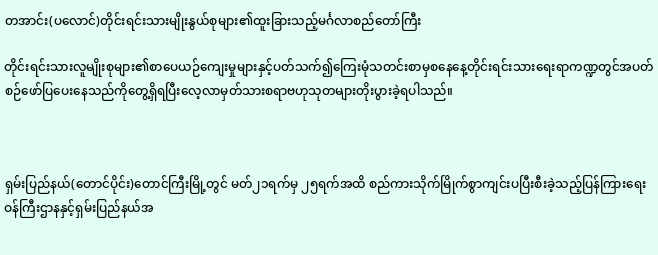တအာင်း(ပလောင်)တိုင်းရင်းသားမျိုးနွယ်စုများ၏ထူးခြားသည့်မင်္ဂလာစည်တော်ကြီး

တိုင်းရင်းသားလူမျိုးစုများ၏စာပေယဉ်ကျေးမှုများနှင့်ပတ်သက်၍ကြေးမုံသတင်းစာမှစနေနေ့တိုင်းရင်းသားရေးရာကဏ္ဍတွင်အပတ်စဉ်ဖော်ပြပေးနေသည်ကိုတွေ့ရှိရပြီးလေ့လာမှတ်သားစရာဗဟုသုတများတိုးပွားခဲ့ရပါသည်။



ရှမ်းပြည်နယ်(တောင်ပိုင်း)တောင်ကြီးမြို့တွင် မတ်၂၁ရက်မှ ၂၅ရက်အထိ စည်ကားသိုက်မြိုက်စွာကျင်းပပြီးစီးခဲ့သည့်ပြန်ကြားရေးဝန်ကြီးဌာနနှင့်ရှမ်းပြည်နယ်အ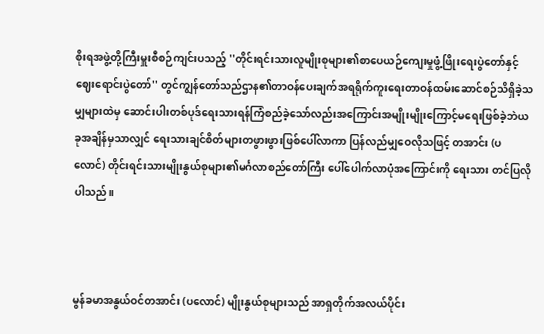စိုးရအဖွဲ့တို့ကြီးမှူးစီစဉ်ကျင်းပသည့် ''တိုင်းရင်းသားလူမျိုးစုများ၏စာပေယဉ်ကျေးမှုဖွံ့ဖြိုးရေးပွဲတော်နှင့် ဈေးရောင်းပွဲတော်'' တွင်ကျွန်တော်သည်ဌာန၏တာဝန်ပေးချက်အရရိုက်ကူးရေးတာဝန်ထမ်းဆောင်စဉ်သိရှိခဲ့သမျှများထဲမှ ဆောင်းပါးတစ်ပုဒ်ရေးသားရန်ကြံစည်ခဲ့သော်လည်းအကြောင်းအမျိုးမျိုးကြောင့်မရေးဖြစ်ခဲ့ဘဲယခုအချိန်မှသာလျှင် ရေးသားချင်စိတ်များတဖွားဖွားဖြစ်ပေါ်လာကာ ပြန်လည်မျှဝေလိုသဖြင့် တအာင်း (ပ လောင်) တိုင်းရင်းသားမျိုးနွယ်စုများ၏မင်္ဂလာစည်တော်ကြီး ပေါ်ပေါက်လာပုံအကြောင်းကို ရေးသား တင်ပြလိုပါသည်။



မွန်ခမာအနွယ်ဝင်တအာင်း (ပလောင်) မျိုးနွယ်စုများသည် အာရှတိုက်အလယ်ပိုင်း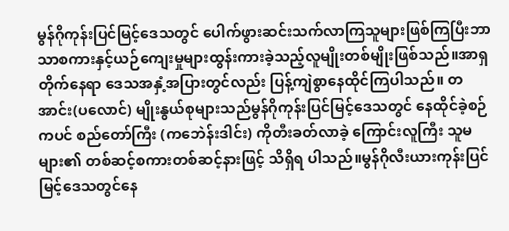မွန်ဂိုကုန်းပြင်မြင့်ဒေသတွင် ပေါက်ဖွားဆင်းသက်လာကြသူများဖြစ်ကြပြီးဘာသာစကားနှင့်ယဉ်ကျေးမှုများထွန်းကားခဲ့သည့်လူမျိုးတစ်မျိုးဖြစ်သည်။အာရှတိုက်နေရာ ဒေသအနှံ့အပြားတွင်လည်း ပြန့်ကျဲစွာနေထိုင်ကြပါသည်။ တအာင်း(ပလောင်) မျိုးနွယ်စုများသည်မွန်ဂိုကုန်းပြင်မြင့်ဒေသတွင် နေထိုင်ခဲ့စဉ် ကပင် စည်တော်ကြီး (ကဘေဲန်းဒါင်း) ကိုတီးခတ်လာခဲ့ ကြောင်းလူကြီး သူမများ၏ တစ်ဆင့်စကားတစ်ဆင့်နားဖြင့် သိရှိရ ပါသည်။မွန်ဂိုလီးယားကုန်းပြင်မြင့်ဒေသတွင်နေ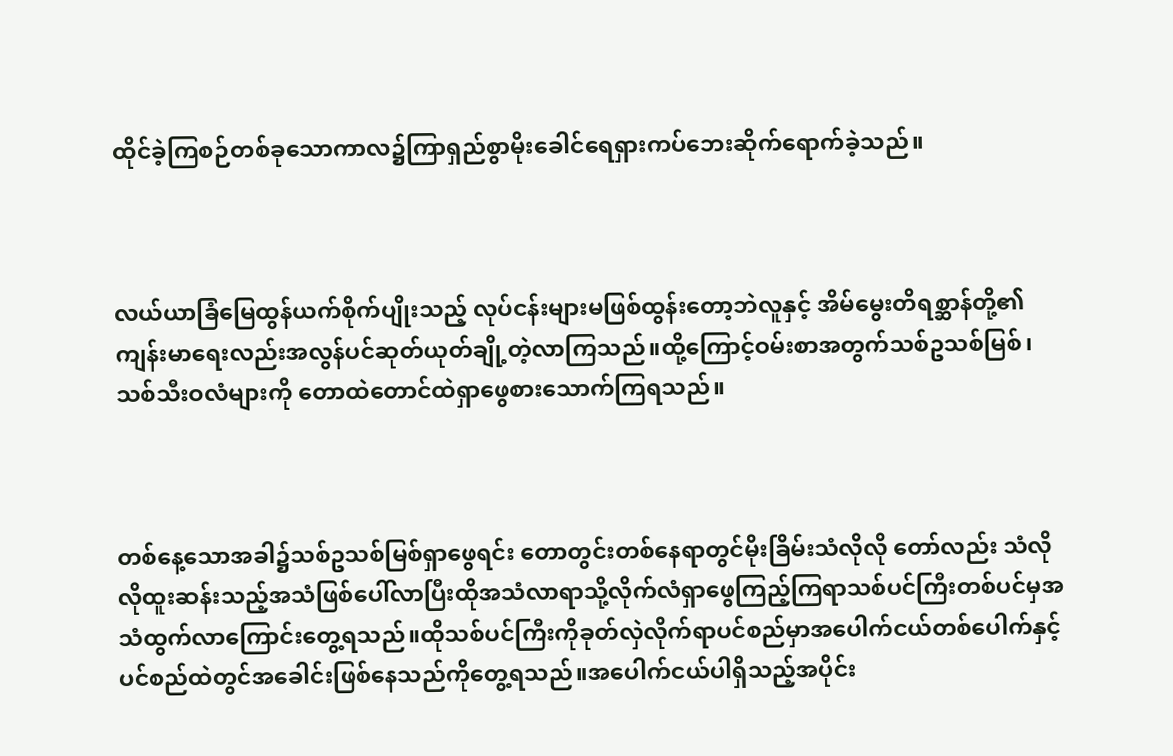ထိုင်ခဲ့ကြစဉ်တစ်ခုသောကာလ၌ကြာရှည်စွာမိုးခေါင်ရေရှားကပ်ဘေးဆိုက်ရောက်ခဲ့သည်။



လယ်ယာခြံမြေထွန်ယက်စိုက်ပျိုးသည့် လုပ်ငန်းများမဖြစ်ထွန်းတော့ဘဲလူနှင့် အိမ်မွေးတိရစ္ဆာန်တို့၏ ကျန်းမာရေးလည်းအလွန်ပင်ဆုတ်ယုတ်ချို့တဲ့လာကြသည်။ထို့ကြောင့်ဝမ်းစာအတွက်သစ်ဥသစ်မြစ်၊သစ်သီးဝလံများကို တောထဲတောင်ထဲရှာဖွေစားသောက်ကြရသည်။



တစ်နေ့သောအခါ၌သစ်ဥသစ်မြစ်ရှာဖွေရင်း တောတွင်းတစ်နေရာတွင်မိုးခြိမ်းသံလိုလို တော်လည်း သံလိုလိုထူးဆန်းသည့်အသံဖြစ်ပေါ်လာပြီးထိုအသံလာရာသို့လိုက်လံရှာဖွေကြည့်ကြရာသစ်ပင်ကြီးတစ်ပင်မှအသံထွက်လာကြောင်းတွေ့ရသည်။ထိုသစ်ပင်ကြီးကိုခုတ်လှဲလိုက်ရာပင်စည်မှာအပေါက်ငယ်တစ်ပေါက်နှင့်ပင်စည်ထဲတွင်အခေါင်းဖြစ်နေသည်ကိုတွေ့ရသည်။အပေါက်ငယ်ပါရှိသည့်အပိုင်း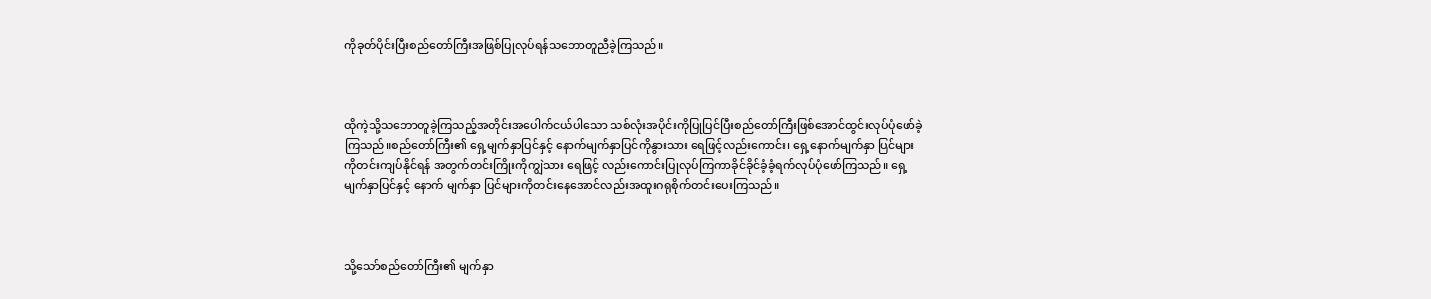ကိုခုတ်ပိုင်းပြီးစည်တော်ကြီးအဖြစ်ပြုလုပ်ရန်သဘောတူညီခဲ့ကြသည်။



ထိုကဲ့သို့သဘောတူခဲ့ကြသည့်အတိုင်းအပေါက်ငယ်ပါသော သစ်လုံးအပိုင်းကိုပြုပြင်ပြီးစည်တော်ကြီးဖြစ်အောင်ထွင်းလုပ်ပုံဖော်ခဲ့ကြသည်။စည်တော်ကြီး၏ ရှေ့မျက်နှာပြင်နှင့် နောက်မျက်နှာပြင်ကိုနွားသား ရေဖြင့်လည်းကောင်း၊ ရှေ့နောက်မျက်နှာ ပြင်များကိုတင်းကျပ်နိုင်ရန် အတွက်တင်းကြိုးကိုကျွဲသား ရေဖြင့် လည်းကောင်းပြုလုပ်ကြကာခိုင်ခိုင်ခံ့ခံ့ရက်လုပ်ပုံဖော်ကြသည်။ ရှေ့မျက်နှာပြင်နှင့် နောက် မျက်နှာ ပြင်များကိုတင်းနေအောင်လည်းအထူးဂရုစိုက်တင်းပေးကြသည်။



သို့သော်စည်တော်ကြီး၏ မျက်နှာ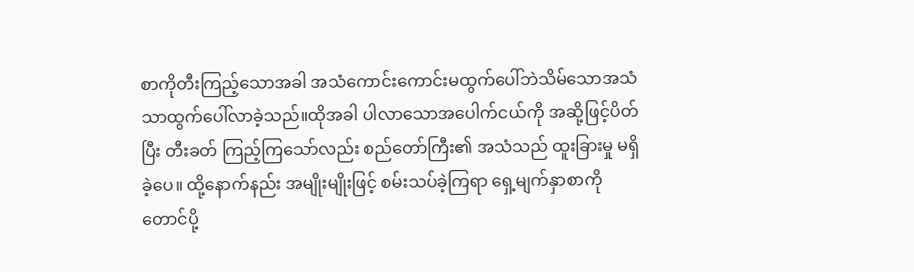စာကိုတီးကြည့်သောအခါ အသံကောင်းကောင်းမထွက်ပေါ်ဘဲသိမ်သောအသံသာထွက်ပေါ်လာခဲ့သည်။ထိုအခါ ပါလာသောအပေါက်ငယ်ကို အဆို့ဖြင့်ပိတ်ပြီး တီးခတ် ကြည့်ကြသော်လည်း စည်တော်ကြီး၏ အသံသည် ထူးခြားမှု မရှိခဲ့ပေ။ ထို့နောက်နည်း အမျိုးမျိုးဖြင့် စမ်းသပ်ခဲ့ကြရာ ရှေ့မျက်နှာစာကို တောင်ပို့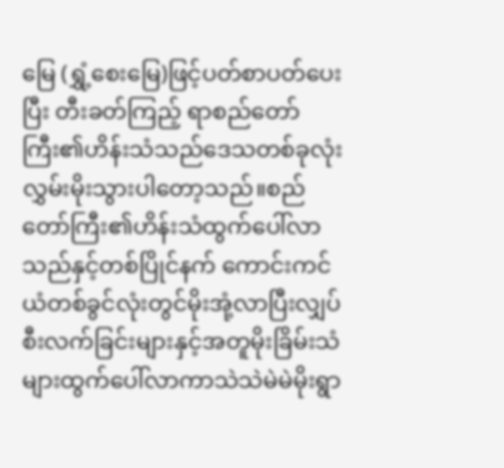မြေ (ရွှံ့စေးမြေ)ဖြင့်ပတ်စာပတ်ပေးပြီး တီးခတ်ကြည့် ရာစည်တော်ကြီး၏ဟိန်းသံသည်ဒေသတစ်ခုလုံးလွှမ်းမိုးသွားပါတော့သည်။စည်တော်ကြီး၏ဟိန်းသံထွက်ပေါ်လာသည်နှင့်တစ်ပြိုင်နက် ကောင်းကင်ယံတစ်ခွင်လုံးတွင်မိုးအုံ့လာပြီးလျှပ်စီးလက်ခြင်းများနှင့်အတူမိုးခြိမ်းသံများထွက်ပေါ်လာကာသဲသဲမဲမဲမိုးရွာ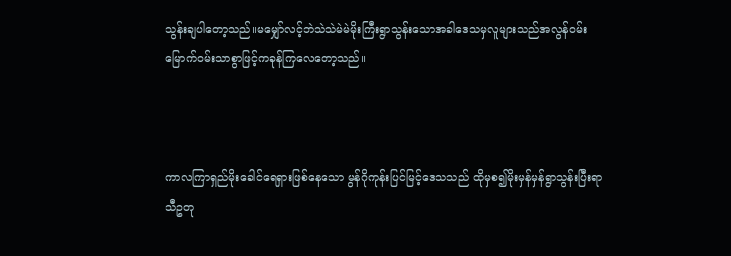သွန်းချပါတော့သည်။မမျှော်လင့်ဘဲသဲသဲမဲမဲမိုးကြီးရွာသွန်းသောအခါဒေသမှလူများသည်အလွန်ဝမ်းမြောက်ဝမ်းသာစွာဖြင့်ကခုန်ကြလေတော့သည်။



ကာလကြာရှည်မိုးခေါင်ရေရှားဖြစ်နေသော မွန်ဂိုကုန်းပြင်မြင့်ဒေသသည် ထိုမှစ၍မိုးမှန်မှန်ရွာသွန်းပြီးရာသီဥတု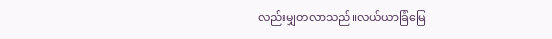လည်းမျှတလာသည်။လယ်ယာခြံမြေ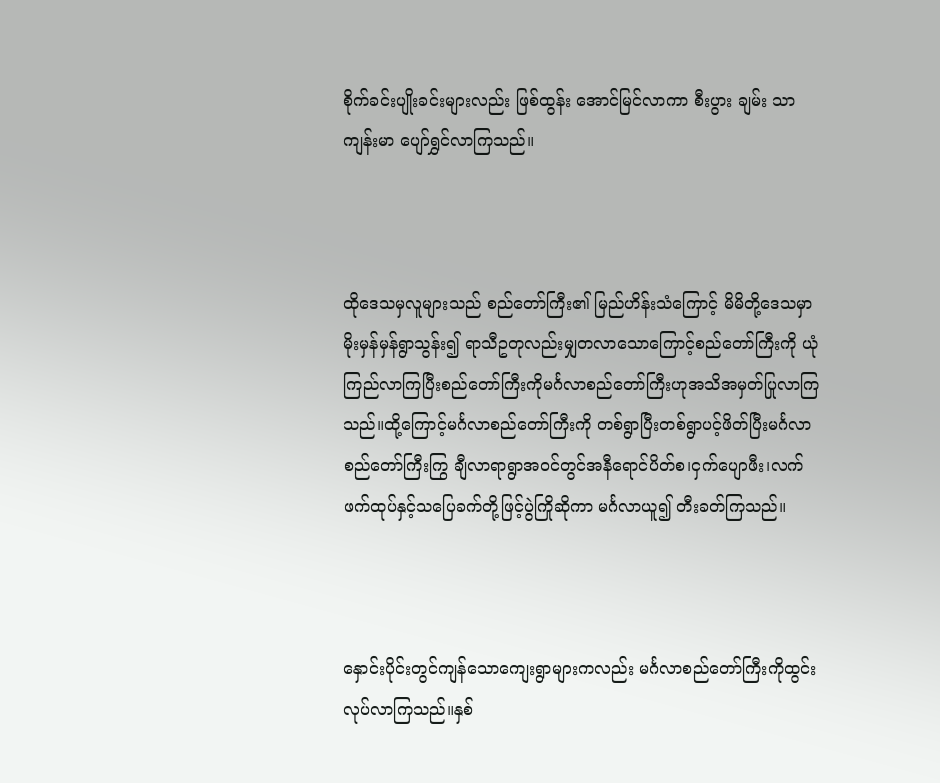စိုက်ခင်းပျိုးခင်းများလည်း ဖြစ်ထွန်း အောင်မြင်လာကာ စီးပွား ချမ်း သာကျန်းမာ ပျော်ရွှင်လာကြသည်။



ထိုဒေသမှလူများသည် စည်တော်ကြီး၏ မြည်ဟိန်းသံကြောင့် မိမိတို့ဒေသမှာ မိုးမှန်မှန်ရွာသွန်း၍ ရာသီဥတုလည်းမျှတလာသောကြောင့်စည်တော်ကြီးကို ယုံကြည်လာကြပြီးစည်တော်ကြီးကိုမင်္ဂလာစည်တော်ကြီးဟုအသိအမှတ်ပြုလာကြသည်။ထို့ကြောင့်မင်္ဂလာစည်တော်ကြီးကို တစ်ရွာပြီးတစ်ရွာပင့်ဖိတ်ပြီးမင်္ဂလာစည်တော်ကြီးကြွ ချီလာရာရွာအဝင်တွင်အနီရောင်ပိတ်စ၊ငှက်ပျောဖီး၊လက်ဖက်ထုပ်နှင့်သပြေခက်တို့ဖြင့်ပွဲကြိုဆိုကာ မင်္ဂလာယူ၍ တီးခတ်ကြသည်။



နှောင်းပိုင်းတွင်ကျန်သောကျေးရွာများကလည်း မင်္ဂလာစည်တော်ကြီးကိုထွင်းလုပ်လာကြသည်။နှစ်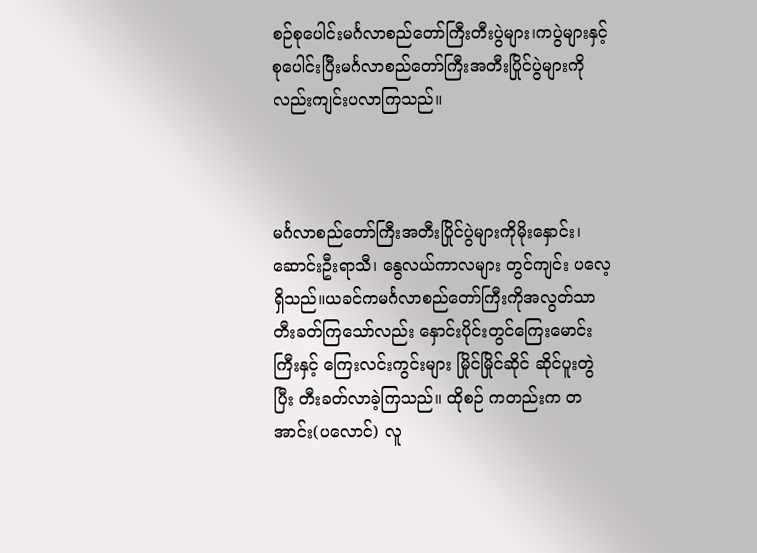စဉ်စုပေါင်းမင်္ဂလာစည်တော်ကြီးတီးပွဲများ၊ကပွဲများနှင့်စုပေါင်းပြီးမင်္ဂလာစည်တော်ကြီးအတီးပြိုင်ပွဲများကိုလည်းကျင်းပလာကြသည်။



မင်္ဂလာစည်တော်ကြီးအတီးပြိုင်ပွဲများကိုမိုးနှောင်း၊ ဆောင်းဦးရာသီ၊ နွေလယ်ကာလများ တွင်ကျင်း ပလေ့ရှိသည်။ယခင်ကမင်္ဂလာစည်တော်ကြီးကိုအလွတ်သာတီးခတ်ကြသော်လည်း နှောင်းပိုင်းတွင်ကြေးမောင်းကြီးနှင့် ကြေးလင်းကွင်းများ မြိုင်မြိုင်ဆိုင် ဆိုင်ပူးတွဲပြီး တီးခတ်လာခဲ့ကြသည်။ ထိုစဉ် ကတည်းက တအာင်း(ပလောင်) လူ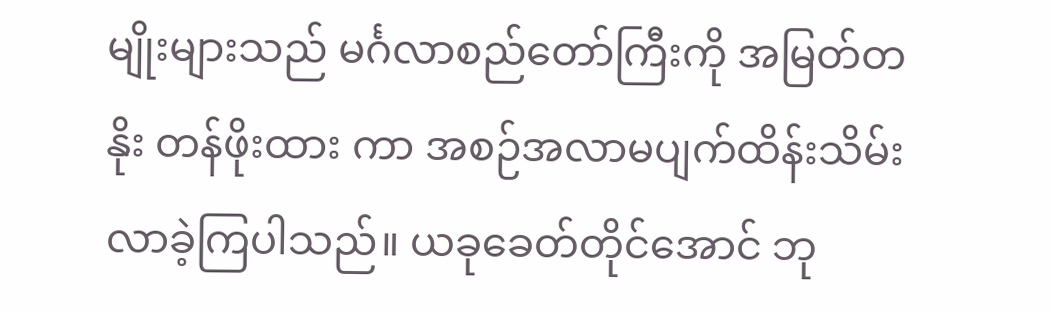မျိုးများသည် မင်္ဂလာစည်တော်ကြီးကို အမြတ်တနိုး တန်ဖိုးထား ကာ အစဉ်အလာမပျက်ထိန်းသိမ်း လာခဲ့ကြပါသည်။ ယခုခေတ်တိုင်အောင် ဘု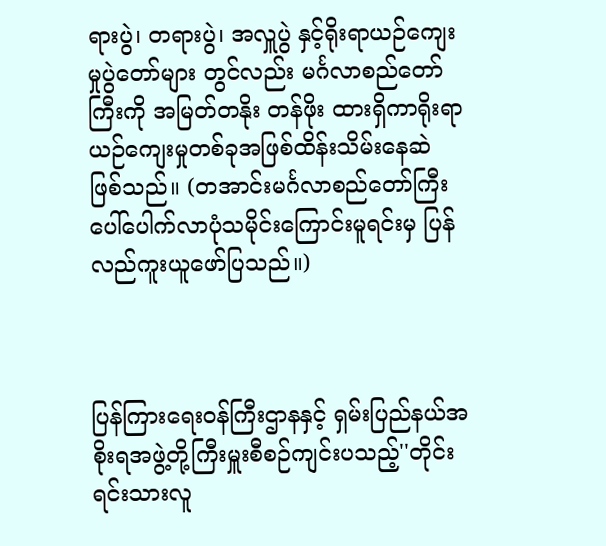ရားပွဲ၊ တရားပွဲ၊ အလှူပွဲ နှင့်ရိုးရာယဉ်ကျေးမှုပွဲတော်များ တွင်လည်း မင်္ဂလာစည်တော်ကြီးကို အမြတ်တနိုး တန်ဖိုး ထားရှိကာရိုးရာယဉ်ကျေးမှုတစ်ခုအဖြစ်ထိန်းသိမ်းနေဆဲ ဖြစ်သည်။ (တအာင်းမင်္ဂလာစည်တော်ကြီး ပေါ်ပေါက်လာပုံသမိုင်းကြောင်းမူရင်းမှ ပြန်လည်ကူးယူဖော်ပြသည်။)



ပြန်ကြားရေးဝန်ကြီးဌာနနှင့် ရှမ်းပြည်နယ်အစိုးရအဖွဲ့တို့ကြီးမှူးစီစဉ်ကျင်းပသည့်''တိုင်းရင်းသားလူ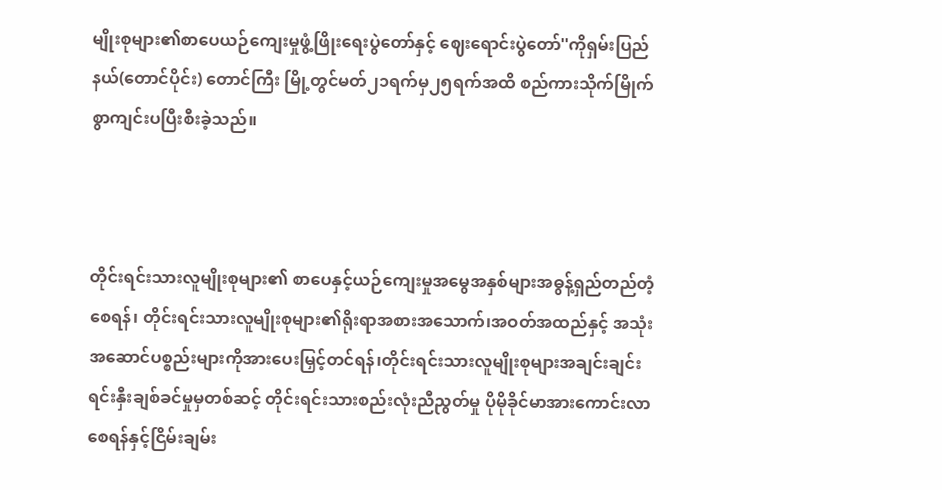မျိုးစုများ၏စာပေယဉ်ကျေးမှုဖွံ့ဖြိုးရေးပွဲတော်နှင့် ဈေးရောင်းပွဲတော်''ကိုရှမ်းပြည်နယ်(တောင်ပိုင်း) တောင်ကြီး မြို့တွင်မတ်၂၁ရက်မှ၂၅ရက်အထိ စည်ကားသိုက်မြိုက် စွာကျင်းပပြီးစီးခဲ့သည်။



တိုင်းရင်းသားလူမျိုးစုများ၏ စာပေနှင့်ယဉ်ကျေးမှုအမွေအနှစ်များအဓွန့်ရှည်တည်တံ့စေရန်၊ တိုင်းရင်းသားလူမျိုးစုများ၏ရိုးရာအစားအသောက်၊အဝတ်အထည်နှင့် အသုံးအဆောင်ပစ္စည်းများကိုအားပေးမြှင့်တင်ရန်၊တိုင်းရင်းသားလူမျိုးစုများအချင်းချင်းရင်းနှီးချစ်ခင်မှုမှတစ်ဆင့် တိုင်းရင်းသားစည်းလုံးညီညွတ်မှု ပိုမိုခိုင်မာအားကောင်းလာစေရန်နှင့်ငြိမ်းချမ်း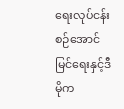ရေးလုပ်ငန်းစဉ်အောင်မြင်ရေးနှင့်ဒီမိုက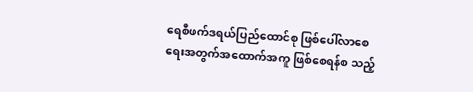ရေစီဖက်ဒရယ်ပြည်ထောင်စု ဖြစ်ပေါ်လာစေရေးအတွက်အထောက်အကူ ဖြစ်စေရန်စ သည့်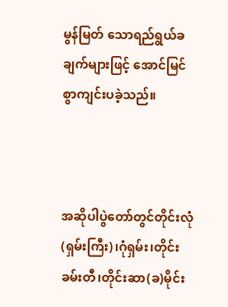မွန်မြတ် သောရည်ရွယ်ခ ချက်များဖြင့် အောင်မြင်စွာကျင်းပခဲ့သည်။



အဆိုပါပွဲတော်တွင်တိုင်းလုံ(ရှမ်းကြီး)၊ဂုံရှမ်း၊တိုင်းခမ်းတီ၊တိုင်းဆာ(ခ)မိုင်း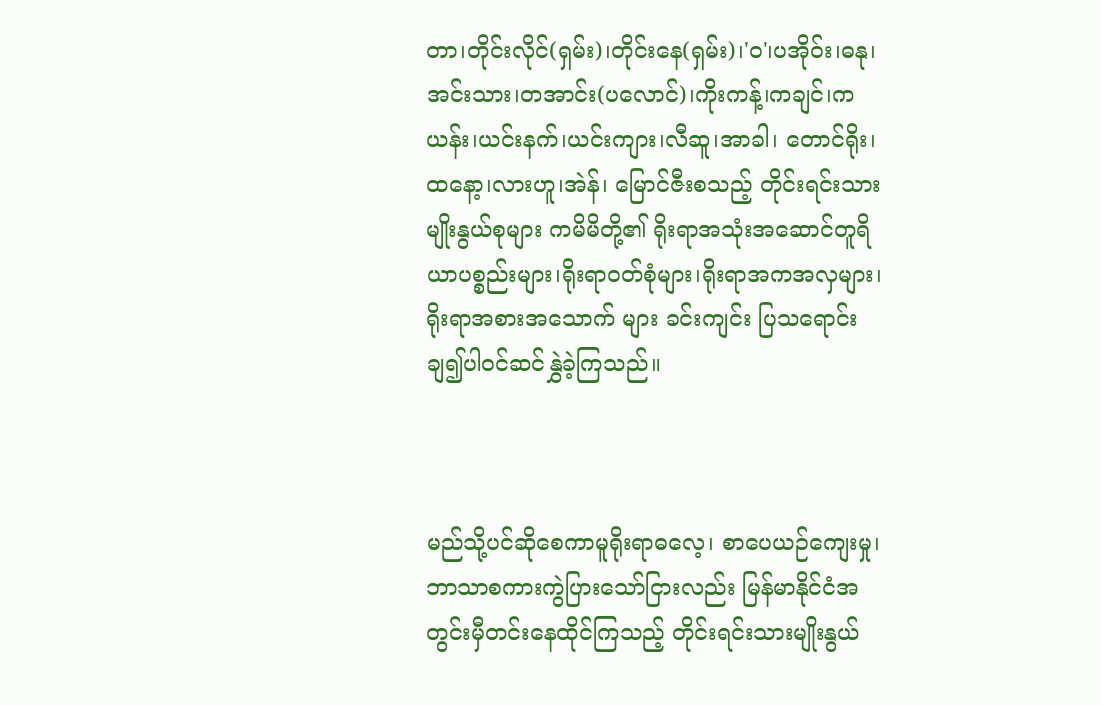တာ၊တိုင်းလိုင်(ရှမ်း)၊တိုင်းနေ(ရှမ်း)၊'ဝ'၊ပအိုဝ်း၊ဓနု၊အင်းသား၊တအာင်း(ပလောင်)၊ကိုးကန့်၊ကချင်၊ကယန်း၊ယင်းနက်၊ယင်းကျား၊လီဆူ၊အာခါ၊ တောင်ရိုး၊ထနော့၊လားဟူ၊အဲန်၊ မြောင်ဇီးစသည့် တိုင်းရင်းသား မျိုးနွယ်စုများ ကမိမိတို့၏ ရိုးရာအသုံးအဆောင်တူရိယာပစ္စည်းများ၊ရိုးရာဝတ်စုံများ၊ရိုးရာအကအလှများ၊ ရိုးရာအစားအသောက် များ ခင်းကျင်း ပြသရောင်းချ၍ပါဝင်ဆင်နွှဲခဲ့ကြသည်။



မည်သို့ပင်ဆိုစေကာမူရိုးရာဓလေ့၊ စာပေယဉ်ကျေးမှု၊ ဘာသာစကားကွဲပြားသော်ငြားလည်း မြန်မာနိုင်ငံအတွင်းမှီတင်းနေထိုင်ကြသည့် တိုင်းရင်းသားမျိုးနွယ်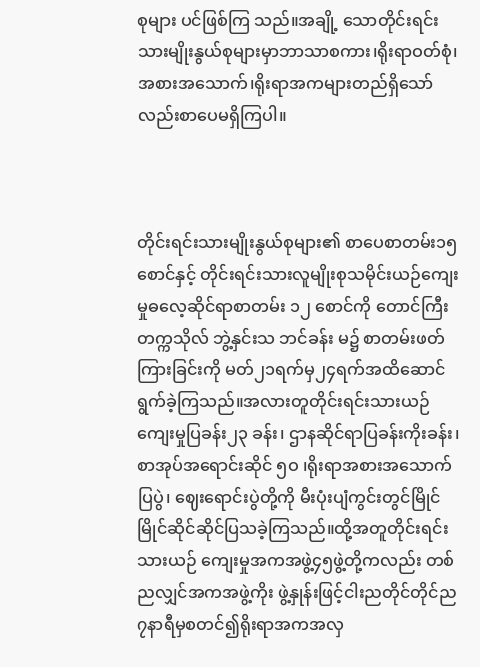စုများ ပင်ဖြစ်ကြ သည်။အချို့ သောတိုင်းရင်း သားမျိုးနွယ်စုများမှာဘာသာစကား၊ရိုးရာဝတ်စုံ၊အစားအသောက်၊ရိုးရာအကများတည်ရှိသော်လည်းစာပေမရှိကြပါ။



တိုင်းရင်းသားမျိုးနွယ်စုများ၏ စာပေစာတမ်း၁၅စောင်နှင့် တိုင်းရင်းသားလူမျိုးစုသမိုင်းယဉ်ကျေးမှုဓလေ့ဆိုင်ရာစာတမ်း ၁၂ စောင်ကို တောင်ကြီးတက္ကသိုလ် ဘွဲ့နှင်းသ ဘင်ခန်း မ၌ စာတမ်းဖတ်ကြားခြင်းကို မတ်၂၁ရက်မှ၂၄ရက်အထိဆောင်ရွက်ခဲ့ကြသည်။အလားတူတိုင်းရင်းသားယဉ်ကျေးမှုပြခန်း၂၃ ခန်း၊ ဌာနဆိုင်ရာပြခန်းကိုးခန်း၊စာအုပ်အရောင်းဆိုင် ၅ဝ ၊ရိုးရာအစားအသောက် ပြပွဲ၊ ဈေးရောင်းပွဲတို့ကို မီးပုံးပျံကွင်းတွင်မြိုင်မြိုင်ဆိုင်ဆိုင်ပြသခဲ့ကြသည်။ထို့အတူတိုင်းရင်းသားယဉ် ကျေးမှုအကအဖွဲ့၄၅ဖွဲ့တို့ကလည်း တစ်ညလျှင်အကအဖွဲ့ကိုး ဖွဲ့နှုန်းဖြင့်ငါးညတိုင်တိုင်ည၇နာရီမှစတင်၍ရိုးရာအကအလှ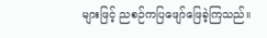များဖြင့် ညစဉ်ကပြဖျော်ဖြေခဲ့ကြသည်။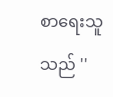စာရေးသူသည် ''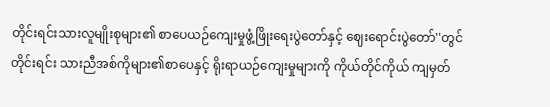တိုင်းရင်းသားလူမျိုးစုများ၏ စာပေယဉ်ကျေးမှုဖွံ့ဖြိုးရေးပွဲတော်နှင့် ဈေးရောင်းပွဲတော်''တွင်တိုင်းရင်း သားညီအစ်ကိုများ၏စာပေနှင့် ရိုးရာယဉ်ကျေးမှုများကို ကိုယ်တိုင်ကိုယ် ကျမှတ်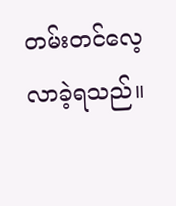တမ်းတင်လေ့လာခဲ့ရသည်။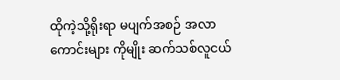ထိုကဲ့သို့ရိုးရာ မပျက်အစဉ် အလာကောင်းများ ကိုမျိုး ဆက်သစ်လူငယ်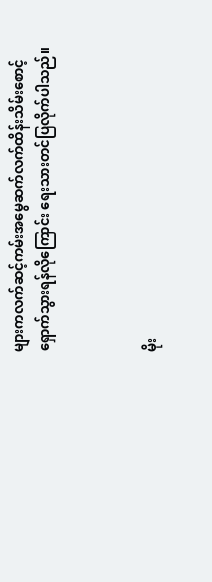များကလက်ဆင့်ကမ်းအမွေဆက်လက်ထိန်းသိမ်းစောင့်ရှောက်သွားရန်လိုကြောင်း ရေးသားတင်ပြလိုက်ပါသည်။



မိုး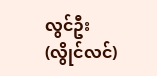လွင်ဦး(လွိုင်လင်)